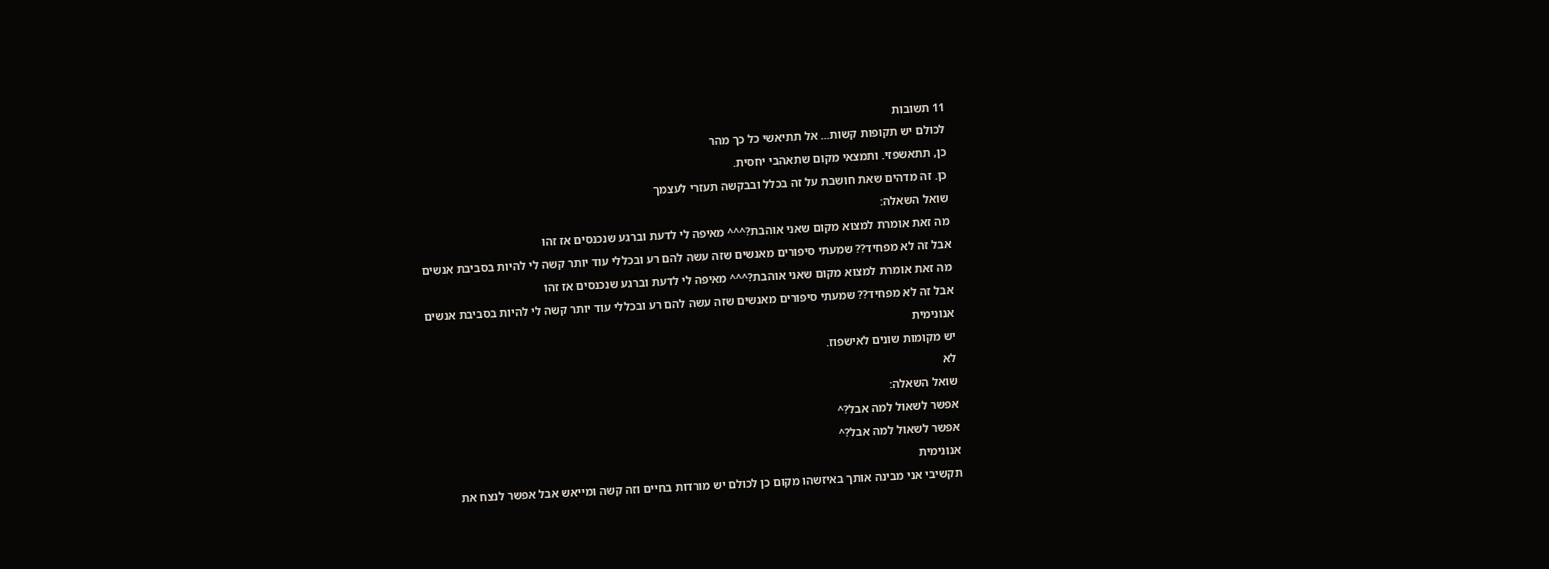11 תשובות
לכולם יש תקופות קשות... אל תתיאשי כל כך מהר
כן, תתאשפזי. ותמצאי מקום שתאהבי יחסית.
כן. זה מדהים שאת חושבת על זה בכלל ובבקשה תעזרי לעצמך
שואל השאלה:
מה זאת אומרת למצוא מקום שאני אוהבת?^^^ מאיפה לי לדעת וברגע שנכנסים אז זהו
אבל זה לא מפחיד?? שמעתי סיפורים מאנשים שזה עשה להם רע ובכללי עוד יותר קשה לי להיות בסביבת אנשים
מה זאת אומרת למצוא מקום שאני אוהבת?^^^ מאיפה לי לדעת וברגע שנכנסים אז זהו
אבל זה לא מפחיד?? שמעתי סיפורים מאנשים שזה עשה להם רע ובכללי עוד יותר קשה לי להיות בסביבת אנשים
אנונימית
יש מקומות שונים לאישפוז.
לא
שואל השאלה:
אפשר לשאול למה אבל?^
אפשר לשאול למה אבל?^
אנונימית
תקשיבי אני מבינה אותך באיזשהו מקום כן לכולם יש מורדות בחיים וזה קשה ומייאש אבל אפשר לנצח את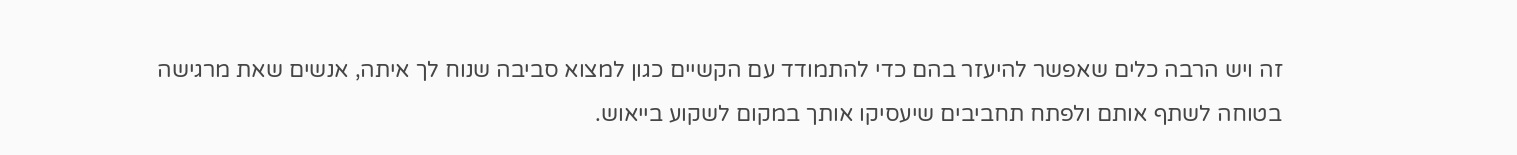זה ויש הרבה כלים שאפשר להיעזר בהם כדי להתמודד עם הקשיים כגון למצוא סביבה שנוח לך איתה, אנשים שאת מרגישה בטוחה לשתף אותם ולפתח תחביבים שיעסיקו אותך במקום לשקוע בייאוש.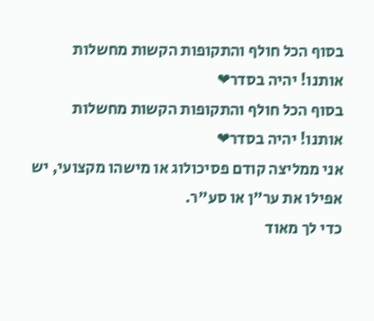בסוף הכל חולף והתקופות הקשות מחשלות אותנו! יהיה בסדר❤
בסוף הכל חולף והתקופות הקשות מחשלות אותנו! יהיה בסדר❤
אני ממליצה קודם פסיכולוג או מישהו מקצועי, יש אפילו את ער"ן או סע"ר.
כדי לך מאוד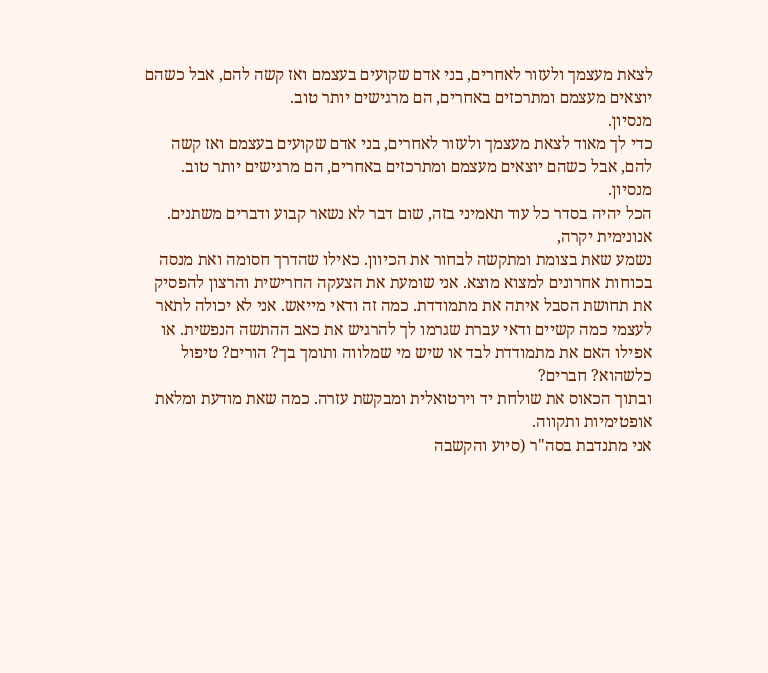לצאת מעצמך ולעזור לאחרים, בני אדם שקועים בעצמם ואז קשה להם, אבל כשהם יוצאים מעצמם ומתרכזים באחרים, הם מרגישים יותר טוב.
מנסיון.
כדי לך מאוד לצאת מעצמך ולעזור לאחרים, בני אדם שקועים בעצמם ואז קשה להם, אבל כשהם יוצאים מעצמם ומתרכזים באחרים, הם מרגישים יותר טוב.
מנסיון.
הכל יהיה בסדר כל עוד תאמיני בזה, שום דבר לא נשאר קבוע ודברים משתנים.
אנונימית יקרה,
נשמע שאת בצומת ומתקשה לבחור את הכיוון. כאילו שהדרך חסומה ואת מנסה בכוחות אחרונים למצוא מוצא. אני שומעת את הצעקה החרישית והרצון להפסיק את תחושת הסבל איתה את מתמודדת. כמה זה ודאי מייאש. אני לא יכולה לתאר לעצמי כמה קשיים ודאי עברת שגרמו לך להרגיש את כאב ההתשה הנפשית. או אפילו האם את מתמודדת לבד או שיש מי שמלווה ותומך בך? הורים? טיפול כלשהוא? חברים?
ובתוך הכאוס את שולחת יד וירטואלית ומבקשת עזרה. כמה שאת מודעת ומלאת אופטימיות ותקווה.
אני מתנדבת בסה"ר (סיוע והקשבה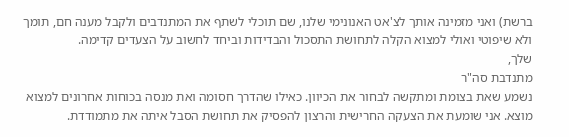ברשת) ואני מזמינה אותך לצ'אט האנונימי שלנו, שם תוכלי לשתף את המתנדבים ולקבל מענה חם, תומך ולא שיפוטי ואולי למצוא הקלה לתחושת התסכול והבדידות וביחד לחשוב על הצעדים קדימה.
שלך,
מתנדבת סה"ר
נשמע שאת בצומת ומתקשה לבחור את הכיוון. כאילו שהדרך חסומה ואת מנסה בכוחות אחרונים למצוא מוצא. אני שומעת את הצעקה החרישית והרצון להפסיק את תחושת הסבל איתה את מתמודדת.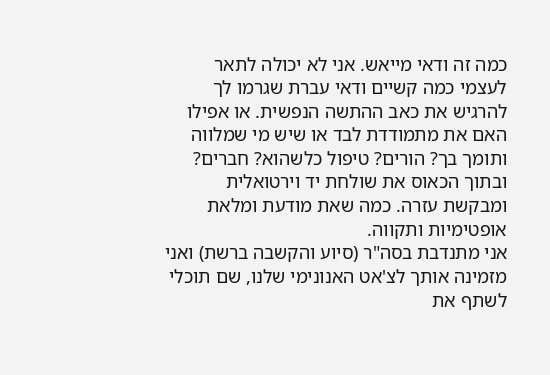כמה זה ודאי מייאש. אני לא יכולה לתאר לעצמי כמה קשיים ודאי עברת שגרמו לך להרגיש את כאב ההתשה הנפשית. או אפילו האם את מתמודדת לבד או שיש מי שמלווה ותומך בך? הורים? טיפול כלשהוא? חברים?
ובתוך הכאוס את שולחת יד וירטואלית ומבקשת עזרה. כמה שאת מודעת ומלאת אופטימיות ותקווה.
אני מתנדבת בסה"ר (סיוע והקשבה ברשת) ואני מזמינה אותך לצ'אט האנונימי שלנו, שם תוכלי לשתף את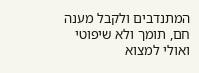המתנדבים ולקבל מענה חם, תומך ולא שיפוטי ואולי למצוא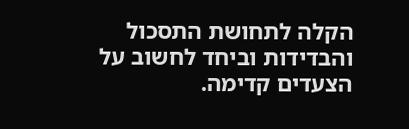הקלה לתחושת התסכול והבדידות וביחד לחשוב על הצעדים קדימה.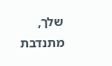שלך,
מתנדבת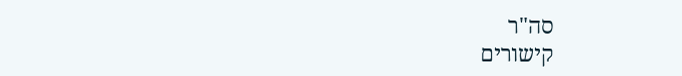סה"ר
קישורים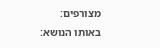מצורפים:
באותו הנושא: